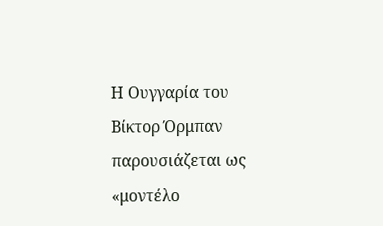Η Ουγγαρία του Βίκτορ Όρμπαν παρουσιάζεται ως «μοντέλο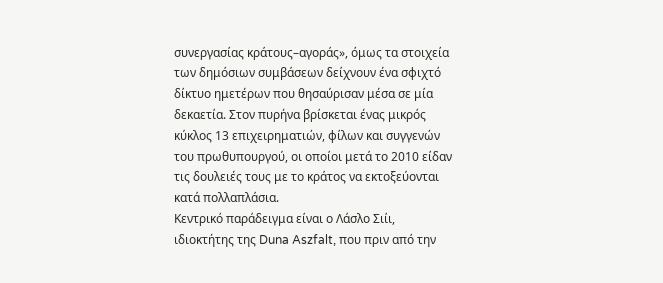συνεργασίας κράτους–αγοράς», όμως τα στοιχεία των δημόσιων συμβάσεων δείχνουν ένα σφιχτό δίκτυο ημετέρων που θησαύρισαν μέσα σε μία δεκαετία. Στον πυρήνα βρίσκεται ένας μικρός κύκλος 13 επιχειρηματιών, φίλων και συγγενών του πρωθυπουργού, οι οποίοι μετά το 2010 είδαν τις δουλειές τους με το κράτος να εκτοξεύονται κατά πολλαπλάσια.
Κεντρικό παράδειγμα είναι ο Λάσλο Σιίι, ιδιοκτήτης της Duna Aszfalt, που πριν από την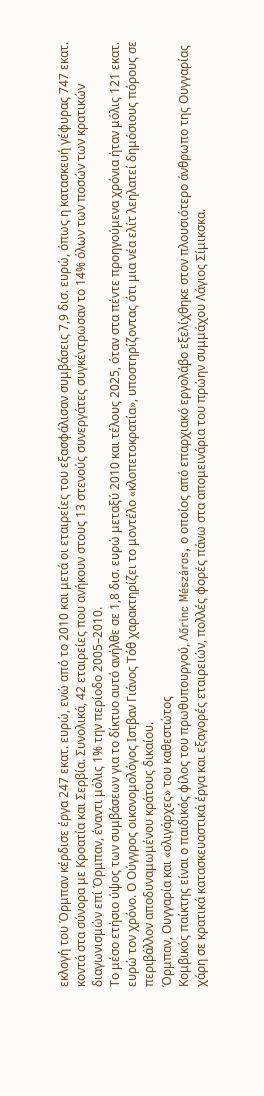εκλογή του Όρμπαν κέρδισε έργα 247 εκατ. ευρώ, ενώ από το 2010 και μετά οι εταιρείες του εξασφάλισαν συμβάσεις 7,9 δισ. ευρώ, όπως η κατασκευή γέφυρας 747 εκατ. κοντά στα σύνορα με Κροατία και Σερβία. Συνολικά, 42 εταιρείες που ανήκουν στους 13 στενούς συνεργάτες συγκέντρωσαν το 14% όλων των ποσών των κρατικών διαγωνισμών επί Όρμπαν, έναντι μόλις 1% την περίοδο 2005–2010.
Το μέσο ετήσιο ύψος των συμβάσεων για το δίκτυο αυτό ανήλθε σε 1,8 δισ. ευρώ μεταξύ 2010 και τέλους 2025, όταν στα πέντε προηγούμενα χρόνια ήταν μόλις 121 εκατ. ευρώ τον χρόνο. Ο Ούγγρος οικονομολόγος Ιστβαν Γιάνος Τόθ χαρακτηρίζει το μοντέλο «κλοπετοκρατία», υποστηρίζοντας ότι μια νέα ελίτ λεηλατεί δημόσιους πόρους σε περιβάλλον αποδυναμωμένου κράτους δικαίου.
Όρμπαν, Ουγγαρία και «ολιγάρχες» του καθεστώτος
Κομβικός παίκτης είναι ο παιδικός φίλος του πρωθυπουργού, Λőrinc Mészáros, ο οποίος από επαρχιακό εργολάβο εξελίχθηκε στον πλουσιότερο άνθρωπο της Ουγγαρίας χάρη σε κρατικά κατασκευαστικά έργα και εξαγορές εταιρειών, πολλές φορές πάνω στα απομεινάρια του πρώην συμμάχου Λάγιος Σίμικσκα.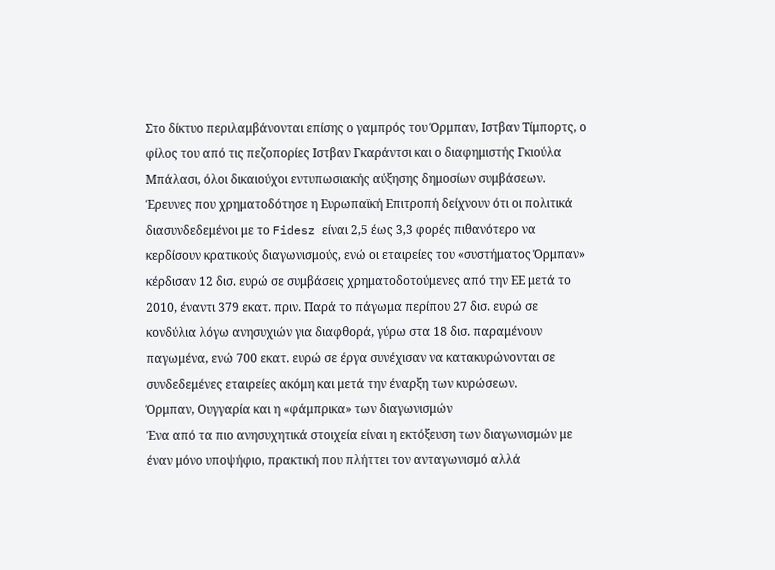Στο δίκτυο περιλαμβάνονται επίσης ο γαμπρός του Όρμπαν, Ιστβαν Τίμπορτς, ο φίλος του από τις πεζοπορίες Ιστβαν Γκαράντσι και ο διαφημιστής Γκιούλα Μπάλασι, όλοι δικαιούχοι εντυπωσιακής αύξησης δημοσίων συμβάσεων.
Έρευνες που χρηματοδότησε η Ευρωπαϊκή Επιτροπή δείχνουν ότι οι πολιτικά διασυνδεδεμένοι με το Fidesz είναι 2,5 έως 3,3 φορές πιθανότερο να κερδίσουν κρατικούς διαγωνισμούς, ενώ οι εταιρείες του «συστήματος Όρμπαν» κέρδισαν 12 δισ. ευρώ σε συμβάσεις χρηματοδοτούμενες από την ΕΕ μετά το 2010, έναντι 379 εκατ. πριν. Παρά το πάγωμα περίπου 27 δισ. ευρώ σε κονδύλια λόγω ανησυχιών για διαφθορά, γύρω στα 18 δισ. παραμένουν παγωμένα, ενώ 700 εκατ. ευρώ σε έργα συνέχισαν να κατακυρώνονται σε συνδεδεμένες εταιρείες ακόμη και μετά την έναρξη των κυρώσεων.
Όρμπαν, Ουγγαρία και η «φάμπρικα» των διαγωνισμών
Ένα από τα πιο ανησυχητικά στοιχεία είναι η εκτόξευση των διαγωνισμών με έναν μόνο υποψήφιο, πρακτική που πλήττει τον ανταγωνισμό αλλά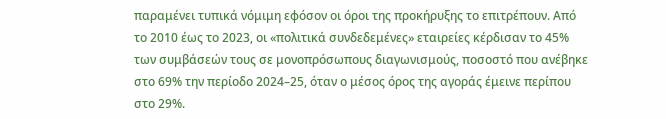παραμένει τυπικά νόμιμη εφόσον οι όροι της προκήρυξης το επιτρέπουν. Από το 2010 έως το 2023, οι «πολιτικά συνδεδεμένες» εταιρείες κέρδισαν το 45% των συμβάσεών τους σε μονοπρόσωπους διαγωνισμούς, ποσοστό που ανέβηκε στο 69% την περίοδο 2024–25, όταν ο μέσος όρος της αγοράς έμεινε περίπου στο 29%.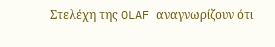Στελέχη της OLAF αναγνωρίζουν ότι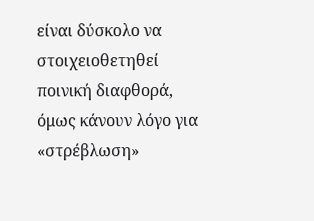είναι δύσκολο να στοιχειοθετηθεί ποινική διαφθορά, όμως κάνουν λόγο για «στρέβλωση»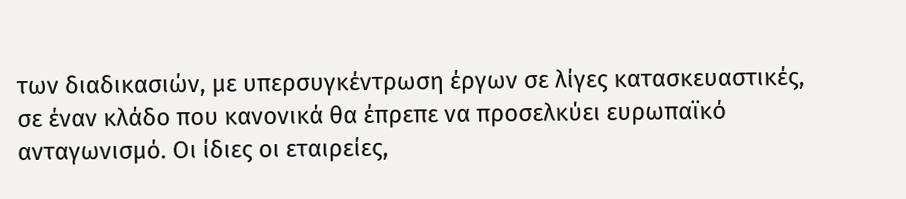των διαδικασιών, με υπερσυγκέντρωση έργων σε λίγες κατασκευαστικές, σε έναν κλάδο που κανονικά θα έπρεπε να προσελκύει ευρωπαϊκό ανταγωνισμό. Οι ίδιες οι εταιρείες,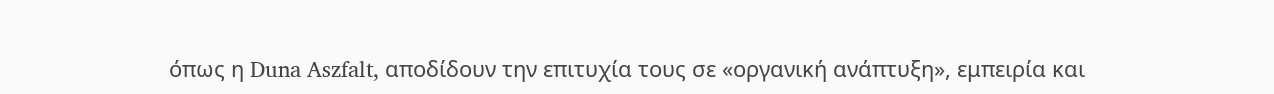όπως η Duna Aszfalt, αποδίδουν την επιτυχία τους σε «οργανική ανάπτυξη», εμπειρία και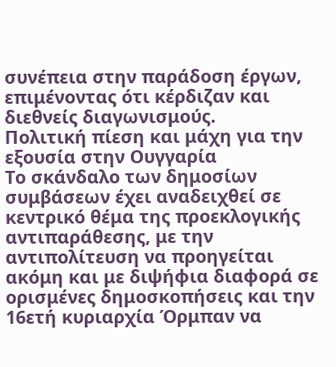συνέπεια στην παράδοση έργων, επιμένοντας ότι κέρδιζαν και διεθνείς διαγωνισμούς.
Πολιτική πίεση και μάχη για την εξουσία στην Ουγγαρία
Το σκάνδαλο των δημοσίων συμβάσεων έχει αναδειχθεί σε κεντρικό θέμα της προεκλογικής αντιπαράθεσης, με την αντιπολίτευση να προηγείται ακόμη και με διψήφια διαφορά σε ορισμένες δημοσκοπήσεις και την 16ετή κυριαρχία Όρμπαν να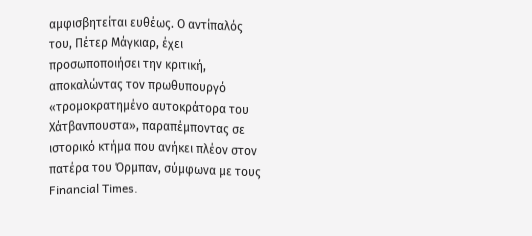αμφισβητείται ευθέως. Ο αντίπαλός του, Πέτερ Μάγκιαρ, έχει προσωποποιήσει την κριτική, αποκαλώντας τον πρωθυπουργό «τρομοκρατημένο αυτοκράτορα του Χάτβανπουστα», παραπέμποντας σε ιστορικό κτήμα που ανήκει πλέον στον πατέρα του Όρμπαν, σύμφωνα με τους Financial Times.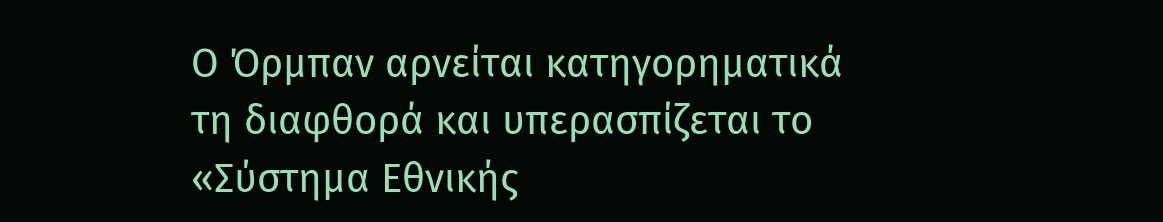Ο Όρμπαν αρνείται κατηγορηματικά τη διαφθορά και υπερασπίζεται το «Σύστημα Εθνικής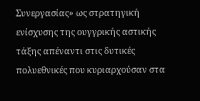Συνεργασίας» ως στρατηγική ενίσχυσης της ουγγρικής αστικής τάξης απέναντι στις δυτικές πολυεθνικές που κυριαρχούσαν στα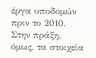έργα υποδομών πριν το 2010. Στην πράξη, όμως, τα στοιχεία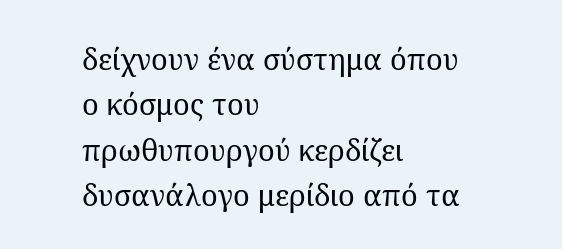δείχνουν ένα σύστημα όπου ο κόσμος του πρωθυπουργού κερδίζει δυσανάλογο μερίδιο από τα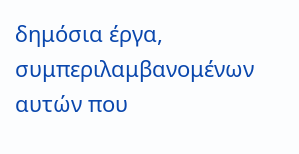δημόσια έργα, συμπεριλαμβανομένων αυτών που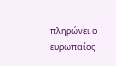πληρώνει ο ευρωπαίος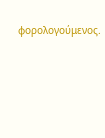φορολογούμενος.